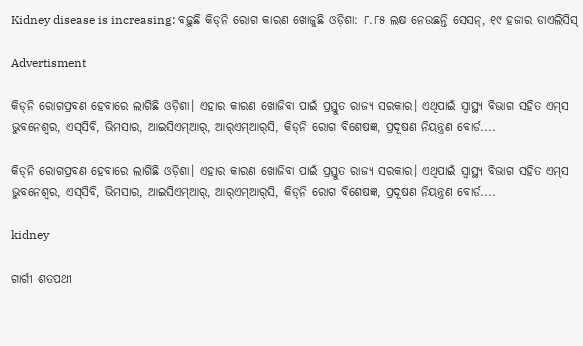Kidney disease is increasing: ବଢ଼ୁଛି କିଡ୍‌ନି ରୋଗ କାରଣ ଖୋଜୁଛି ଓଡ଼ିଶା: ୮.୮୫ ଲକ୍ଷ ନେଉଛନ୍ତି ସେସନ୍‌, ୧୯ ହଜାର ଡାଏଲିସିସ୍‌

Advertisment

କିଡ୍‌ନି ରୋଗପ୍ରବଣ ହେବାରେ ଲାଗିଛି ଓଡ଼ିଶା। ଏହାର କାରଣ ଖୋଜିବା ପାଇଁ ପ୍ରସ୍ତୁତ ରାଜ୍ୟ ସରକାର। ଏଥିପାଇଁ ସ୍ବାସ୍ଥ୍ୟ ବିଭାଗ ସହିତ ଏମ୍‌ସ ଭୁବନେଶ୍ବର, ଏସ୍‌ସିବି, ଭିମସାର, ଆଇସିଏମ୍‌ଆର୍‌, ଆର୍‌ଏମ୍‌ଆର୍‌ସି, କିଡ୍‌ନି ରୋଗ ବିଶେଷଜ୍ଞ, ପ୍ରଦୂଷଣ ନିୟନ୍ତ୍ରଣ ବୋର୍ଡ....

କିଡ୍‌ନି ରୋଗପ୍ରବଣ ହେବାରେ ଲାଗିଛି ଓଡ଼ିଶା। ଏହାର କାରଣ ଖୋଜିବା ପାଇଁ ପ୍ରସ୍ତୁତ ରାଜ୍ୟ ସରକାର। ଏଥିପାଇଁ ସ୍ବାସ୍ଥ୍ୟ ବିଭାଗ ସହିତ ଏମ୍‌ସ ଭୁବନେଶ୍ବର, ଏସ୍‌ସିବି, ଭିମସାର, ଆଇସିଏମ୍‌ଆର୍‌, ଆର୍‌ଏମ୍‌ଆର୍‌ସି, କିଡ୍‌ନି ରୋଗ ବିଶେଷଜ୍ଞ, ପ୍ରଦୂଷଣ ନିୟନ୍ତ୍ରଣ ବୋର୍ଡ....

kidney

ଗାର୍ଗୀ ଶତପଥୀ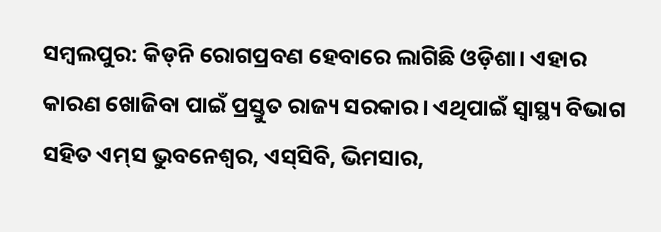ସମ୍ବଲପୁର: କିଡ୍‌ନି ରୋଗପ୍ରବଣ ହେବାରେ ଲାଗିଛି ଓଡ଼ିଶା। ଏହାର କାରଣ ଖୋଜିବା ପାଇଁ ପ୍ରସ୍ତୁତ ରାଜ୍ୟ ସରକାର। ଏଥିପାଇଁ ସ୍ବାସ୍ଥ୍ୟ ବିଭାଗ ସହିତ ଏମ୍‌ସ ଭୁବନେଶ୍ବର, ଏସ୍‌ସିବି, ଭିମସାର,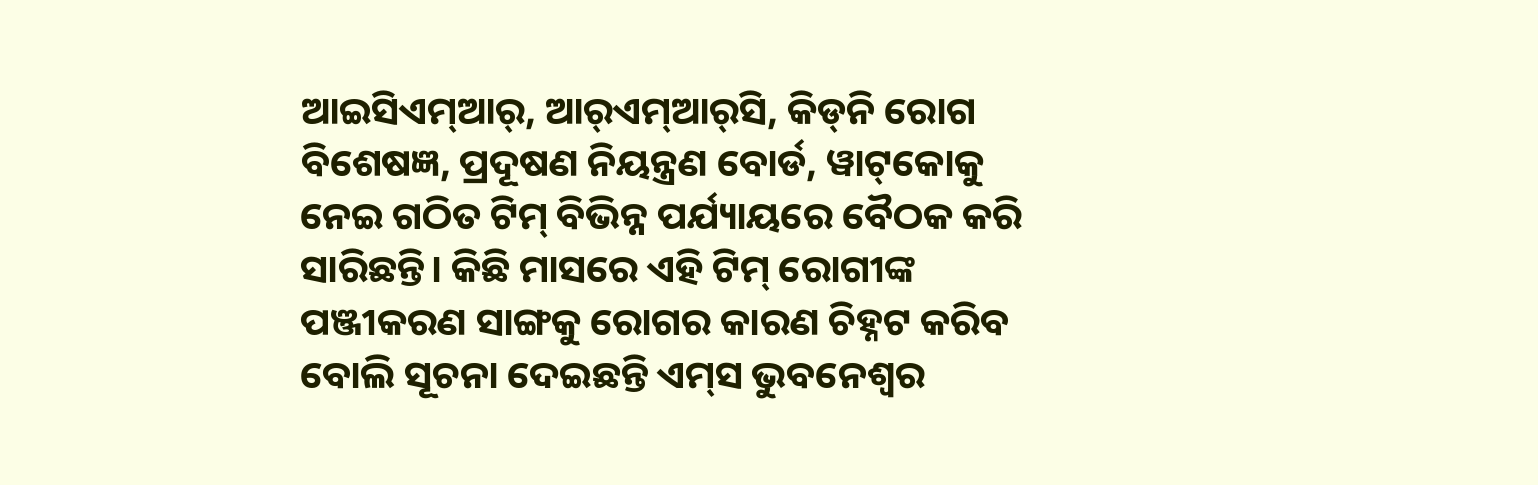ଆଇସିଏମ୍‌ଆର୍‌, ଆର୍‌ଏମ୍‌ଆର୍‌ସି, କିଡ୍‌ନି ରୋଗ ବିଶେଷଜ୍ଞ, ପ୍ରଦୂଷଣ ନିୟନ୍ତ୍ରଣ ବୋର୍ଡ, ୱାଟ୍‌କୋକୁ ନେଇ ଗଠିତ ଟିମ୍‌ ବିଭିନ୍ନ ପର୍ଯ୍ୟାୟରେ ବୈଠକ କରି ସାରିଛନ୍ତି। କିଛି ମାସରେ ଏହି ଟିମ୍‌ ରୋଗୀଙ୍କ ପଞ୍ଜୀକରଣ ସାଙ୍ଗକୁ ରୋଗର କାରଣ ଚିହ୍ନଟ କରିବ ବୋଲି ସୂଚନା ଦେଇଛନ୍ତି ଏମ୍‌ସ ଭୁବନେଶ୍ବର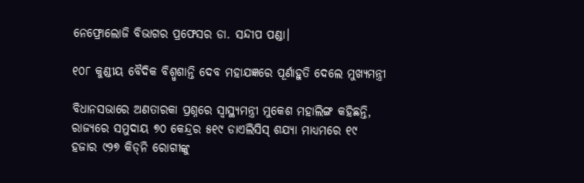ନେଫ୍ରୋଲୋଜି ବିଭାଗର ପ୍ରଫେସର ଡା. ସନ୍ଦୀପ ପଣ୍ଡା।

୧୦୮ କୁଣ୍ଡୀୟ ବୈଦିକ ବିଶ୍ୱ୍ୱଶାନ୍ତି ଦେବ ମହାଯଜ୍ଞରେ ପୂର୍ଣାହୁତି ଦେଲେ ମୁଖ୍ୟମନ୍ତ୍ରୀ

ବିଧାନସଭାରେ ଅଣତାରକା ପ୍ରଶ୍ନରେ ସ୍ବାସ୍ଥ୍ୟମନ୍ତ୍ରୀ ମୁକେଶ ମହାଲିଙ୍ଗ କହିଛନ୍ତି, ରାଜ୍ୟରେ ସମୁଦାୟ ୭୦ କେନ୍ଦ୍ରର ୫୧୯ ଡାଏଲିସିସ୍‌ ଶଯ୍ୟା ମାଧ୍ୟମରେ ୧୯ ହଜାର ୯୨୭ କିଡ୍‌ନି ରୋଗୀଙ୍କୁ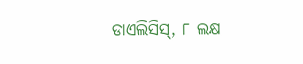ଡାଏଲିସିସ୍‌, ୮ ଲକ୍ଷ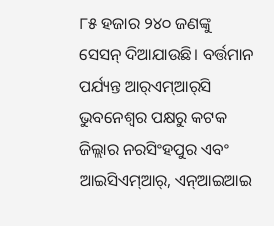୮୫ ହଜାର ୨୪୦ ଜଣଙ୍କୁ ସେସନ୍‌ ଦିଆଯାଉଛି। ବର୍ତ୍ତମାନ ପର୍ଯ୍ୟନ୍ତ ଆର୍‌ଏମ୍‌ଆର୍‌ସି ଭୁବନେଶ୍ବର ପକ୍ଷରୁ କଟକ ଜିଲ୍ଲାର ନରସିଂହପୁର ଏବଂ ଆଇସିଏମ୍‌ଆର୍‌, ଏନ୍‌ଆଇଆଇ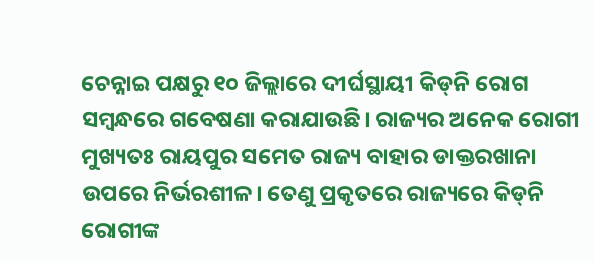ଚେନ୍ନାଇ ପକ୍ଷରୁ ୧୦ ଜିଲ୍ଲାରେ ଦୀର୍ଘସ୍ଥାୟୀ କିଡ୍‌ନି ରୋଗ ସମ୍ବନ୍ଧରେ ଗବେଷଣା କରାଯାଉଛି। ରାଜ୍ୟର ଅନେକ ରୋଗୀ ମୁଖ୍ୟତଃ ରାୟପୁର ସମେତ ରାଜ୍ୟ ବାହାର ଡାକ୍ତରଖାନା ଉପରେ ନିର୍ଭରଶୀଳ। ତେଣୁ ପ୍ରକୃତରେ ରାଜ୍ୟରେ କିଡ୍‌ନି ରୋଗୀଙ୍କ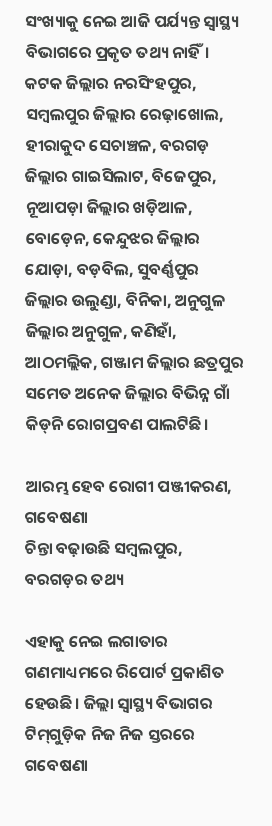ସଂଖ୍ୟାକୁ ନେଇ ଆଜି ପର୍ଯ୍ୟନ୍ତ ସ୍ବାସ୍ଥ୍ୟ ବିଭାଗରେ ପ୍ରକୃତ ତଥ୍ୟ ନାହିଁ। କଟକ ଜିଲ୍ଲାର ନରସିଂହପୁର, ସମ୍ବଲପୁର ଜିଲ୍ଲାର ରେଢ଼ାଖୋଲ, ହୀରାକୁଦ ସେଚାଞ୍ଚଳ, ବରଗଡ଼ ଜିଲ୍ଲାର ଗାଇସିଲାଟ, ବିଜେପୁର, ନୂଆପଡ଼ା ଜିଲ୍ଲାର ଖଡ଼ିଆଳ, ବୋଡ଼େନ, କେନ୍ଦୁଝର ଜିଲ୍ଲାର ଯୋଡ଼ା, ବଡ଼ବିଲ, ସୁବର୍ଣ୍ଣପୁର ଜିଲ୍ଲାର ଉଲୁଣ୍ଡା, ବିନିକା, ଅନୁଗୁଳ ଜିଲ୍ଲାର ଅନୁଗୁଳ, କଣିହାଁ, ଆଠମଲ୍ଲିକ, ଗଞ୍ଜାମ ଜିଲ୍ଲାର ଛତ୍ରପୁର ସମେତ ଅନେକ ଜିଲ୍ଲାର ବିଭିନ୍ନ ଗାଁ କିଡ୍‌ନି ରୋଗପ୍ରବଣ ପାଲଟିଛି।

ଆରମ୍ଭ ହେବ ରୋଗୀ ପଞ୍ଜୀକରଣ, ଗବେଷଣା
ଚିନ୍ତା ବଢ଼ାଉଛି ସମ୍ବଲପୁର, ବରଗଡ଼ର ତଥ୍ୟ

ଏହାକୁ ନେଇ ଲଗାତାର ଗଣମାଧ୍ୟମରେ ରିପୋର୍ଟ ପ୍ରକାଶିତ ହେଉଛି। ଜିଲ୍ଲା ସ୍ବାସ୍ଥ୍ୟ ବିଭାଗର ଟିମ୍‌ଗୁଡ଼ିକ ନିଜ ନିଜ ସ୍ତରରେ ଗବେଷଣା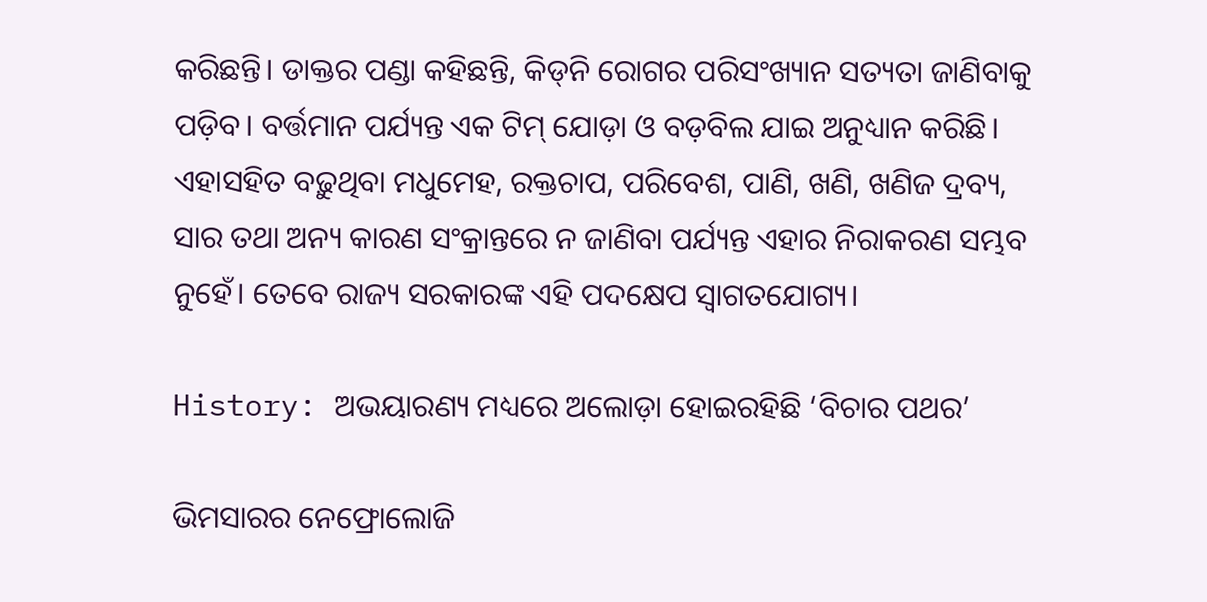କରିଛନ୍ତି। ଡାକ୍ତର ପଣ୍ଡା କହିଛନ୍ତି, କିଡ୍‌ନି ରୋଗର ପରିସଂଖ୍ୟାନ ସତ୍ୟତା ଜାଣିବାକୁ ପଡ଼ିବ। ବର୍ତ୍ତମାନ ପର୍ଯ୍ୟନ୍ତ ଏକ ଟିମ୍‌ ଯୋଡ଼ା ଓ ବଡ଼ବିଲ ଯାଇ ଅନୁଧ୍ୟାନ କରିଛି। ଏହାସହିତ ବଢ଼ୁଥିବା ମଧୁମେହ, ରକ୍ତଚାପ, ପରିବେଶ, ପାଣି, ଖଣି, ଖଣିଜ ଦ୍ରବ୍ୟ, ସାର ତଥା ଅନ୍ୟ କାରଣ ସଂକ୍ରାନ୍ତରେ ନ ଜାଣିବା ପର୍ଯ୍ୟନ୍ତ ଏହାର ନିରାକରଣ ସମ୍ଭବ ନୁହେଁ। ତେବେ ରାଜ୍ୟ ସରକାରଙ୍କ ଏହି ପଦକ୍ଷେପ ସ୍ବାଗତଯୋଗ୍ୟ।

History: ଅଭୟାରଣ୍ୟ ମଧ୍ୟରେ ଅଲୋଡ଼ା ହୋଇରହିଛି ‘ବିଚାର ପଥର’

ଭିମସାରର ନେଫ୍ରୋଲୋଜି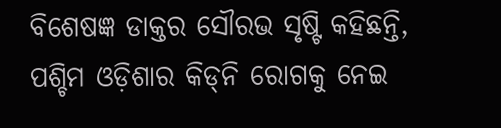ବି‌ଶେଷଜ୍ଞ ଡାକ୍ତର ସୌରଭ ସୃଷ୍ଟି କହିଛନ୍ତି, ପଶ୍ଚିମ ଓଡ଼ିଶାର କିଡ୍‌ନି ରୋଗକୁ ନେଇ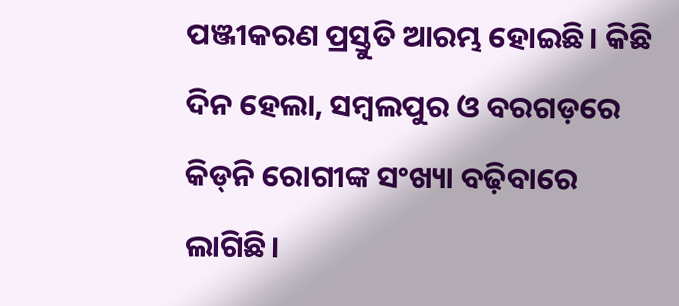ପଞ୍ଜୀକରଣ ପ୍ରସ୍ତୁତି ଆରମ୍ଭ ହୋଇଛି। କିଛି ଦିନ ହେଲା, ସମ୍ବଲପୁର ଓ ବରଗଡ଼ରେ କିଡ୍‌ନି ରୋଗୀଙ୍କ ସଂଖ୍ୟା ବଢ଼ିବାରେ ଲାଗିଛି।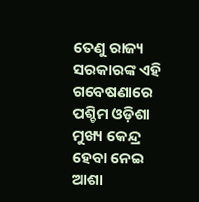ତେଣୁ ରାଜ୍ୟ ସରକାରଙ୍କ ଏହି ଗବେଷଣାରେ ପଶ୍ଚିମ ଓଡ଼ିଶା ମୁଖ୍ୟ କେନ୍ଦ୍ର ହେବା ନେଇ ଆଶା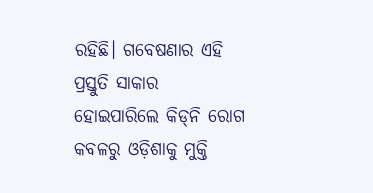ରହିଛି। ଗବେଷଣାର ଏହି ପ୍ରସ୍ତୁତି ସାକାର ହୋଇପାରିଲେ କିଡ୍‌ନି ରୋଗ କବଳରୁ ଓଡ଼ିଶାକୁ ମୁକ୍ତି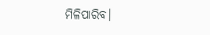ମିଳିପାରିବ।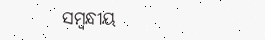ସମ୍ବନ୍ଧୀୟ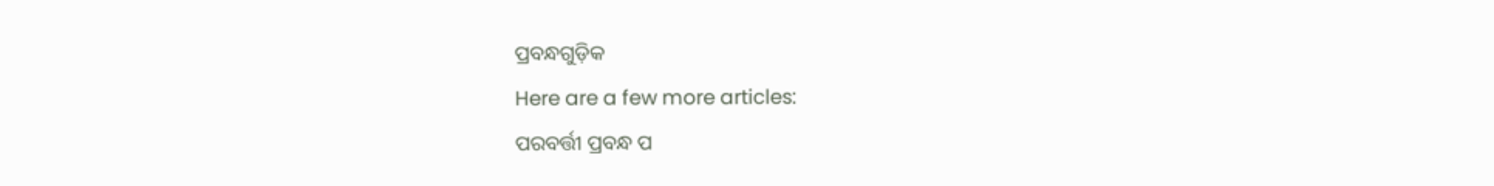ପ୍ରବନ୍ଧଗୁଡ଼ିକ
Here are a few more articles:
ପରବର୍ତ୍ତୀ ପ୍ରବନ୍ଧ ପ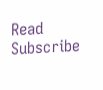Read
Subscribe